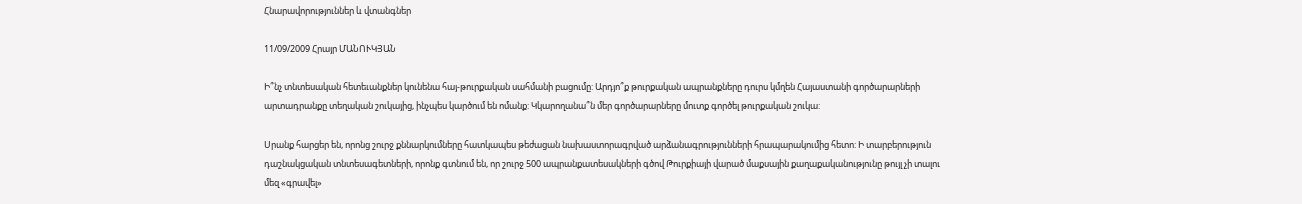Հնարավորություններ և վտանգներ

11/09/2009 Հրայր ՄԱՆՈՒԿՅԱՆ

Ի՞նչ տնտեսական հետեւանքներ կունենա հայ-թուրքական սահմանի բացումը: Արդյո՞ք թուրքական ապրանքները դուրս կմղեն Հայաստանի գործարարների արտադրանքը տեղական շուկայից, ինչպես կարծում են ոմանք: Կկարողանա՞ն մեր գործարարները մուտք գործել թուրքական շուկա:

Սրանք հարցեր են, որոնց շուրջ քննարկումները հատկապես թեժացան նախաստորագրված արձանագրությունների հրապարակումից հետո: Ի տարբերություն դաշնակցական տնտեսագետների, որոնք գտնում են, որ շուրջ 500 ապրանքատեսակների գծով Թուրքիայի վարած մաքսային քաղաքականությունը թույլ չի տալու մեզ «գրավել»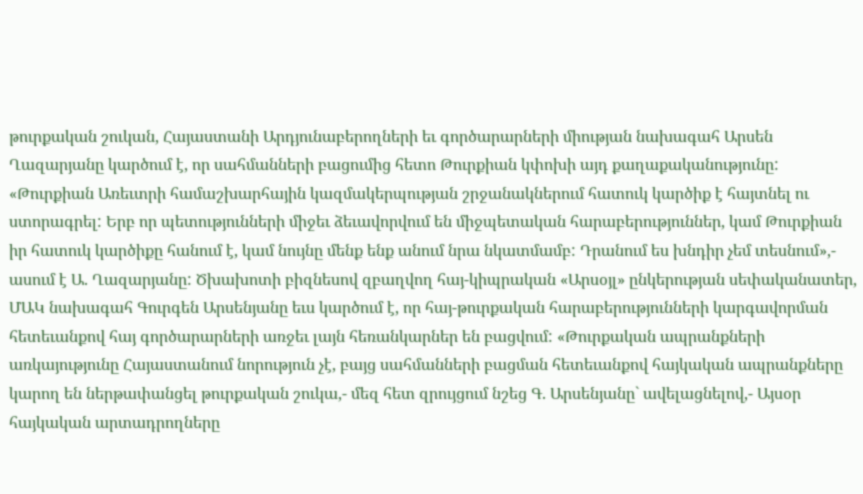թուրքական շուկան, Հայաստանի Արդյունաբերողների եւ գործարարների միության նախագահ Արսեն Ղազարյանը կարծում է, որ սահմանների բացումից հետո Թուրքիան կփոխի այդ քաղաքականությունը: «Թուրքիան Առեւտրի համաշխարհային կազմակերպության շրջանակներում հատուկ կարծիք է հայտնել ու ստորագրել: Երբ որ պետությունների միջեւ ձեւավորվում են միջպետական հարաբերություններ, կամ Թուրքիան իր հատուկ կարծիքը հանում է, կամ նույնը մենք ենք անում նրա նկատմամբ: Դրանում ես խնդիր չեմ տեսնում»,- ասում է Ա. Ղազարյանը: Ծխախոտի բիզնեսով զբաղվող հայ-կիպրական «Արսօյլ» ընկերության սեփականատեր, ՄԱԿ նախագահ Գուրգեն Արսենյանը եւս կարծում է, որ հայ-թուրքական հարաբերությունների կարգավորման հետեւանքով հայ գործարարների առջեւ լայն հեռանկարներ են բացվում: «Թուրքական ապրանքների առկայությունը Հայաստանում նորություն չէ, բայց սահմանների բացման հետեւանքով հայկական ապրանքները կարող են ներթափանցել թուրքական շուկա,- մեզ հետ զրույցում նշեց Գ. Արսենյանը` ավելացնելով,- Այսօր հայկական արտադրողները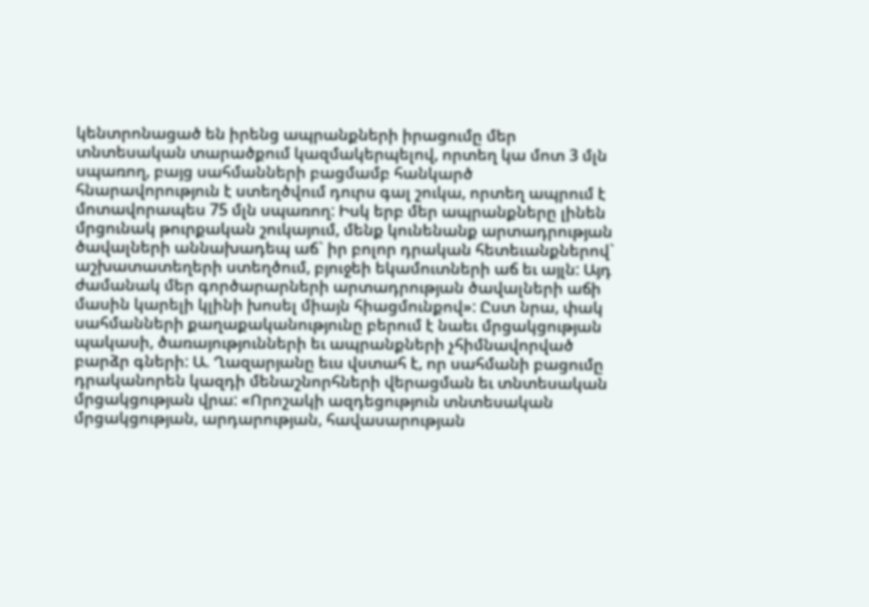կենտրոնացած են իրենց ապրանքների իրացումը մեր տնտեսական տարածքում կազմակերպելով, որտեղ կա մոտ 3 մլն սպառող, բայց սահմանների բացմամբ հանկարծ հնարավորություն է ստեղծվում դուրս գալ շուկա, որտեղ ապրում է մոտավորապես 75 մլն սպառող: Իսկ երբ մեր ապրանքները լինեն մրցունակ թուրքական շուկայում, մենք կունենանք արտադրության ծավալների աննախադեպ աճ` իր բոլոր դրական հետեւանքներով` աշխատատեղերի ստեղծում, բյուջեի եկամուտների աճ եւ այլն: Այդ ժամանակ մեր գործարարների արտադրության ծավալների աճի մասին կարելի կլինի խոսել միայն հիացմունքով»: Ըստ նրա, փակ սահմանների քաղաքականությունը բերում է նաեւ մրցակցության պակասի, ծառայությունների եւ ապրանքների չհիմնավորված բարձր գների: Ա. Ղազարյանը եւս վստահ է, որ սահմանի բացումը դրականորեն կազդի մենաշնորհների վերացման եւ տնտեսական մրցակցության վրա: «Որոշակի ազդեցություն տնտեսական մրցակցության, արդարության, հավասարության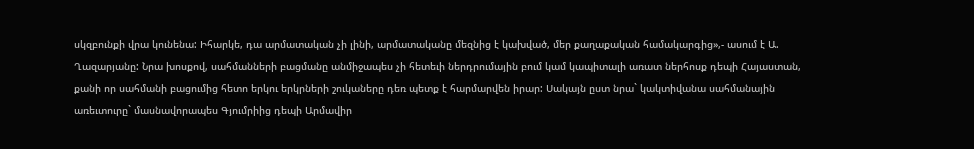սկզբունքի վրա կունենա: Իհարկե, դա արմատական չի լինի, արմատականը մեզնից է կախված, մեր քաղաքական համակարգից»,- ասում է Ա. Ղազարյանը: Նրա խոսքով, սահմանների բացմանը անմիջապես չի հետեւի ներդրումային բում կամ կապիտալի առատ ներհոսք դեպի Հայաստան, քանի որ սահմանի բացումից հետո երկու երկրների շուկաները դեռ պետք է հարմարվեն իրար: Սակայն ըստ նրա` կակտիվանա սահմանային առեւտուրը` մասնավորապես Գյումրիից դեպի Արմավիր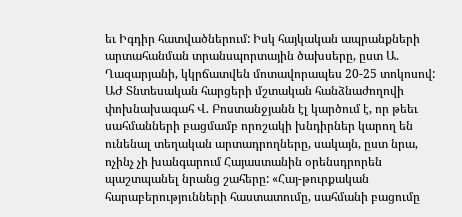եւ Իգդիր հատվածներում: Իսկ հայկական ապրանքների արտահանման տրանսպորտային ծախսերը, ըստ Ա. Ղազարյանի, կկրճատվեն մոտավորապես 20-25 տոկոսով: ԱԺ Տնտեսական հարցերի մշտական հանձնաժողովի փոխնախագահ Վ. Բոստանջյանն էլ կարծում է, որ թեեւ սահմանների բացմամբ որոշակի խնդիրներ կարող են ունենալ տեղական արտադրողները, սակայն, ըստ նրա, ոչինչ չի խանգարում Հայաստանին օրենսդրորեն պաշտպանել նրանց շահերը: «Հայ-թուրքական հարաբերությունների հաստատումը, սահմանի բացումը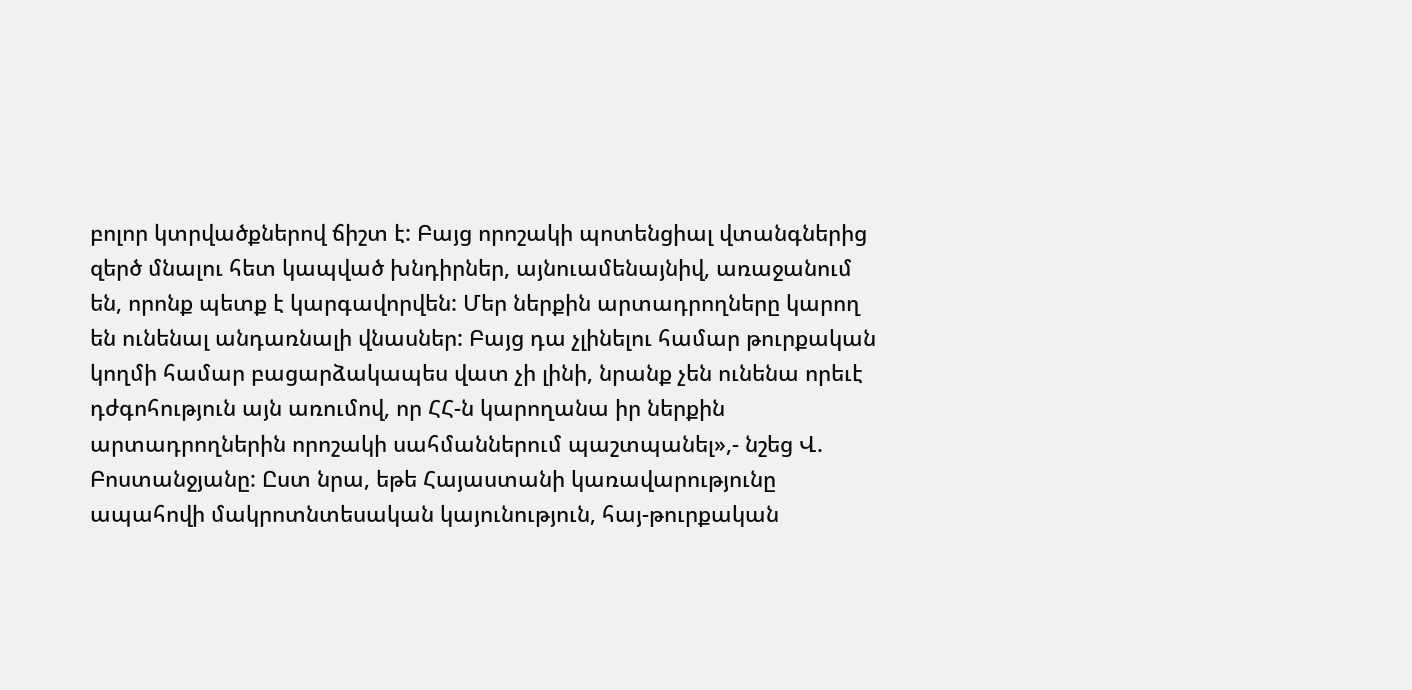բոլոր կտրվածքներով ճիշտ է: Բայց որոշակի պոտենցիալ վտանգներից զերծ մնալու հետ կապված խնդիրներ, այնուամենայնիվ, առաջանում են, որոնք պետք է կարգավորվեն: Մեր ներքին արտադրողները կարող են ունենալ անդառնալի վնասներ: Բայց դա չլինելու համար թուրքական կողմի համար բացարձակապես վատ չի լինի, նրանք չեն ունենա որեւէ դժգոհություն այն առումով, որ ՀՀ-ն կարողանա իր ներքին արտադրողներին որոշակի սահմաններում պաշտպանել»,- նշեց Վ. Բոստանջյանը: Ըստ նրա, եթե Հայաստանի կառավարությունը ապահովի մակրոտնտեսական կայունություն, հայ-թուրքական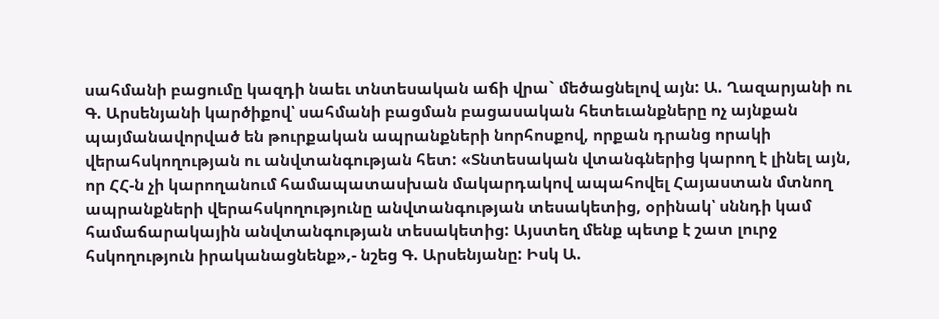սահմանի բացումը կազդի նաեւ տնտեսական աճի վրա` մեծացնելով այն: Ա. Ղազարյանի ու Գ. Արսենյանի կարծիքով՝ սահմանի բացման բացասական հետեւանքները ոչ այնքան պայմանավորված են թուրքական ապրանքների նորհոսքով, որքան դրանց որակի վերահսկողության ու անվտանգության հետ: «Տնտեսական վտանգներից կարող է լինել այն, որ ՀՀ-ն չի կարողանում համապատասխան մակարդակով ապահովել Հայաստան մտնող ապրանքների վերահսկողությունը անվտանգության տեսակետից, օրինակ՝ սննդի կամ համաճարակային անվտանգության տեսակետից: Այստեղ մենք պետք է շատ լուրջ հսկողություն իրականացնենք»,- նշեց Գ. Արսենյանը: Իսկ Ա.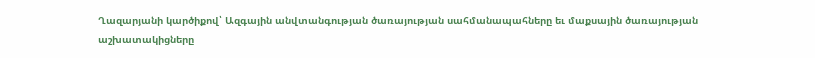Ղազարյանի կարծիքով՝ Ազգային անվտանգության ծառայության սահմանապահները եւ մաքսային ծառայության աշխատակիցները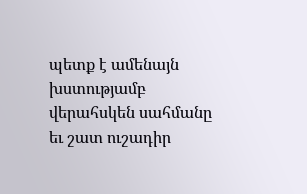պետք է ամենայն խստությամբ վերահսկեն սահմանը եւ շատ ուշադիր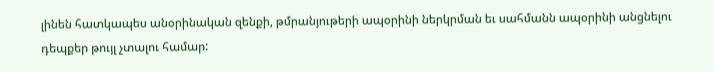լինեն հատկապես անօրինական զենքի, թմրանյութերի ապօրինի ներկրման եւ սահմանն ապօրինի անցնելու դեպքեր թույլ չտալու համար: